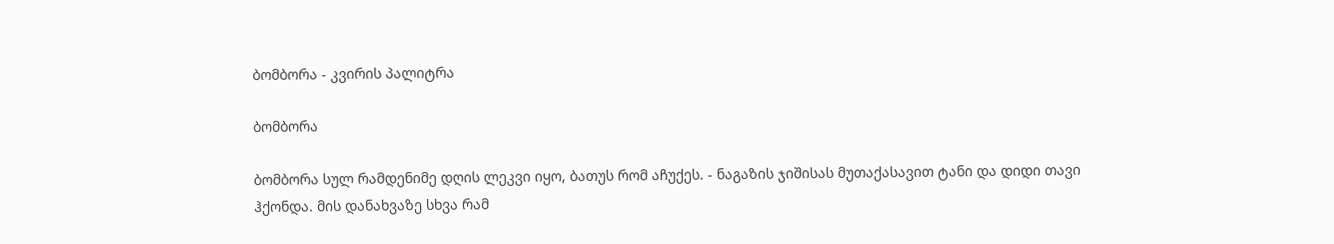ბომბორა - კვირის პალიტრა

ბომბორა

ბომბორა სულ რამდენიმე დღის ლეკვი იყო, ბათუს რომ აჩუქეს. - ნაგაზის ჯიშისას მუთაქასავით ტანი და დიდი თავი ჰქონდა. მის დანახვაზე სხვა რამ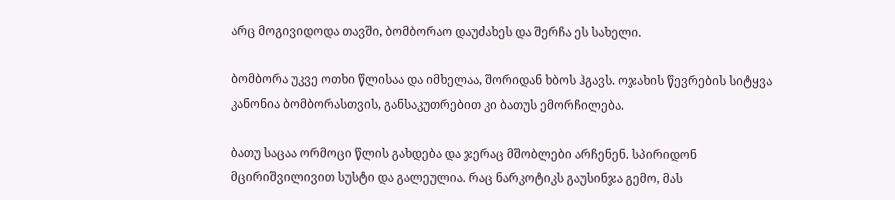არც მოგივიდოდა თავში, ბომბორაო დაუძახეს და შერჩა ეს სახელი.

ბომბორა უკვე ოთხი წლისაა და იმხელაა, შორიდან ხბოს ჰგავს. ოჯახის წევრების სიტყვა კანონია ბომბორასთვის, განსაკუთრებით კი ბათუს ემორჩილება.

ბათუ საცაა ორმოცი წლის გახდება და ჯერაც მშობლები არჩენენ. სპირიდონ მცირიშვილივით სუსტი და გალეულია. რაც ნარკოტიკს გაუსინჯა გემო, მას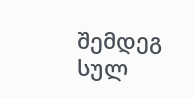შემდეგ სულ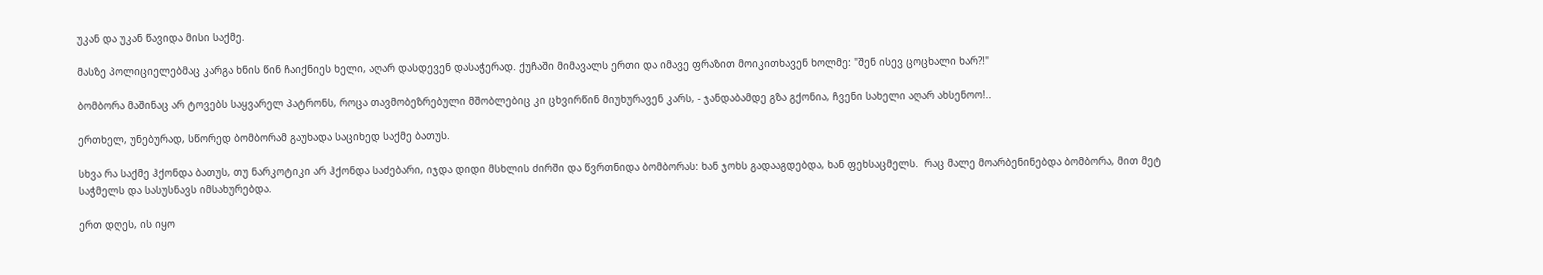უკან და უკან წავიდა მისი საქმე.

მასზე პოლიციელებმაც კარგა ხნის წინ ჩაიქნიეს ხელი, აღარ დასდევენ დასაჭერად. ქუჩაში მიმავალს ერთი და იმავე ფრაზით მოიკითხავენ ხოლმე: "შენ ისევ ცოცხალი ხარ?!"

ბომბორა მაშინაც არ ტოვებს საყვარელ პატრონს, როცა თავმობეზრებული მშობლებიც კი ცხვირწინ მიუხურავენ კარს, - ჯანდაბამდე გზა გქონია, ჩვენი სახელი აღარ ახსენოო!..

ერთხელ, უნებურად, სწორედ ბომბორამ გაუხადა საციხედ საქმე ბათუს.

სხვა რა საქმე ჰქონდა ბათუს, თუ ნარკოტიკი არ ჰქონდა საძებარი, იჯდა დიდი მსხლის ძირში და წვრთნიდა ბომბორას: ხან ჯოხს გადააგდებდა, ხან ფეხსაცმელს.  რაც მალე მოარბენინებდა ბომბორა, მით მეტ საჭმელს და სასუსნავს იმსახურებდა.

ერთ დღეს, ის იყო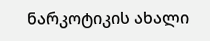ნარკოტიკის ახალი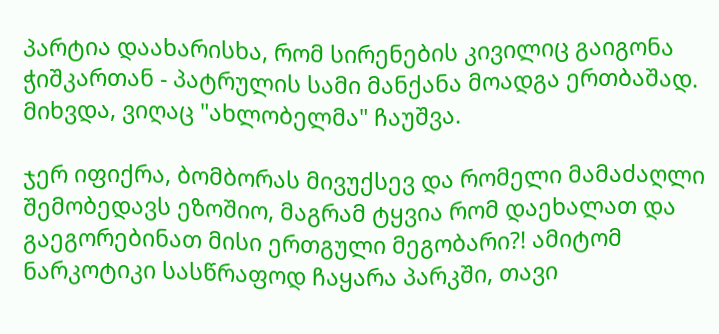პარტია დაახარისხა, რომ სირენების კივილიც გაიგონა ჭიშკართან - პატრულის სამი მანქანა მოადგა ერთბაშად. მიხვდა, ვიღაც "ახლობელმა" ჩაუშვა.

ჯერ იფიქრა, ბომბორას მივუქსევ და რომელი მამაძაღლი შემობედავს ეზოშიო, მაგრამ ტყვია რომ დაეხალათ და გაეგორებინათ მისი ერთგული მეგობარი?! ამიტომ ნარკოტიკი სასწრაფოდ ჩაყარა პარკში, თავი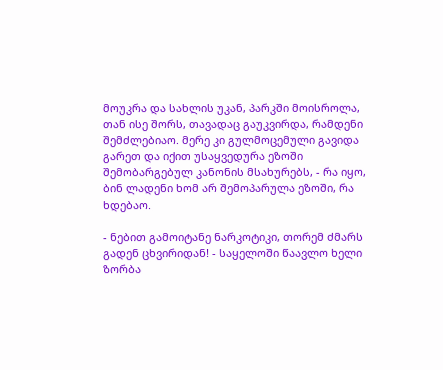მოუკრა და სახლის უკან, პარკში მოისროლა, თან ისე შორს, თავადაც გაუკვირდა, რამდენი შემძლებიაო. მერე კი გულმოცემული გავიდა გარეთ და იქით უსაყვედურა ეზოში შემობარგებულ კანონის მსახურებს, - რა იყო, ბინ ლადენი ხომ არ შემოპარულა ეზოში, რა ხდებაო.

- ნებით გამოიტანე ნარკოტიკი, თორემ ძმარს გადენ ცხვირიდან! - საყელოში წაავლო ხელი ზორბა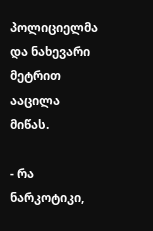პოლიციელმა და ნახევარი მეტრით ააცილა მიწას.

- რა ნარკოტიკი,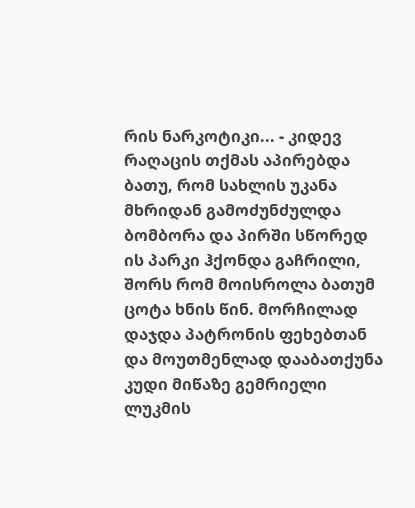რის ნარკოტიკი... - კიდევ რაღაცის თქმას აპირებდა ბათუ, რომ სახლის უკანა მხრიდან გამოძუნძულდა ბომბორა და პირში სწორედ ის პარკი ჰქონდა გაჩრილი, შორს რომ მოისროლა ბათუმ ცოტა ხნის წინ. მორჩილად დაჯდა პატრონის ფეხებთან და მოუთმენლად დააბათქუნა კუდი მიწაზე გემრიელი ლუკმის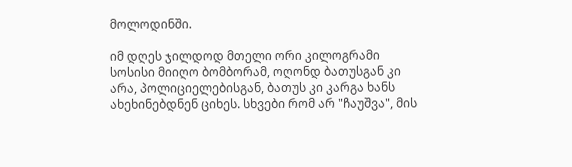მოლოდინში.

იმ დღეს ჯილდოდ მთელი ორი კილოგრამი სოსისი მიიღო ბომბორამ, ოღონდ ბათუსგან კი არა, პოლიციელებისგან, ბათუს კი კარგა ხანს ახეხინებდნენ ციხეს. სხვები რომ არ "ჩაუშვა", მის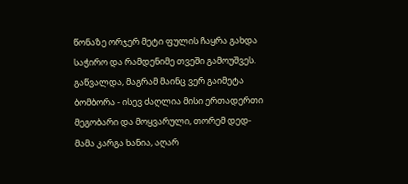წონაზე ორჯერ მეტი ფულის ჩაყრა გახდა საჭირო და რამდენიმე თვეში გამოუშვეს. გაწვალდა, მაგრამ მაინც ვერ გაიმეტა ბომბორა - ისევ ძაღლია მისი ერთადერთი მეგობარი და მოყვარული, თორემ დედ-მამა კარგა ხანია, აღარ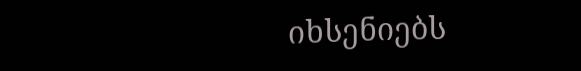იხსენიებს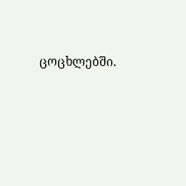ცოცხლებში.